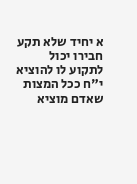א יחיד שלא תקע חבירו יכול לתקוע לו להוציא י"ח ככל המצות שאדם מוציא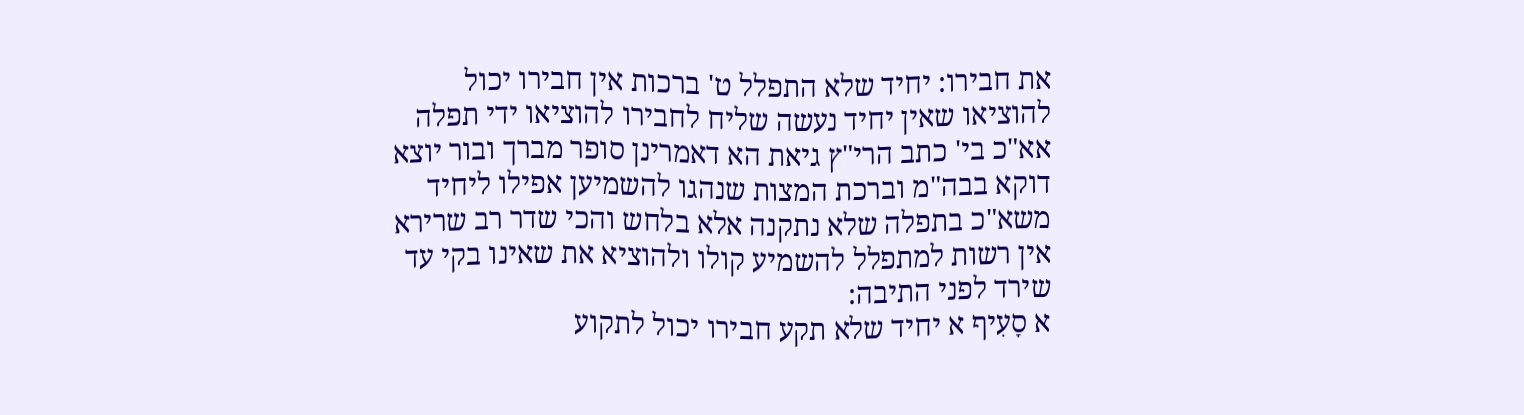את חבירו: יחיד שלא התפלל ט' ברכות אין חבירו יכול להוציאו שאין יחיד נעשה שליח לחבירו להוציאו ידי תפלה אא"כ בי' כתב הרי"ץ גיאת הא דאמרינן סופר מברך ובור יוצא דוקא בבה"מ וברכת המצות שנהגו להשמיען אפילו ליחיד משא"כ בתפלה שלא נתקנה אלא בלחש והכי שדר רב שרירא אין רשות למתפלל להשמיע קולו ולהוציא את שאינו בקי עד שירד לפני התיבה:
א סָעִיף א יחיד שלא תקע חבירו יכול לתקוע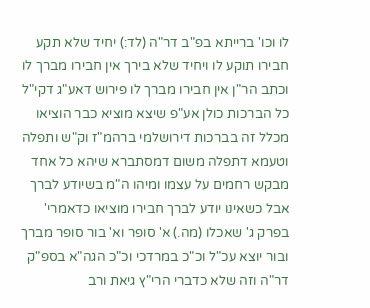לו וכו' ברייתא בפ"ב דר"ה (לד:) יחיד שלא תקע חבירו תוקע לו ויחיד שלא בירך אין חבירו מברך לו וכתב הר"ן אין חבירו מברך לו פירוש דאע"ג דקי"ל כל הברכות כולן אע"פ שיצא מוציא כבר הוציאו מכלל זה בברכות דירושלמי ברהמ"ז וק"ש ותפלה וטעמא דתפלה משום דמסתברא שיהא כל אחד מבקש רחמים על עצמו ומיהו ה"מ בשיודע לברך אבל כשאינו יודע לברך חבירו מוציאו כדאמרי' בפרק ג' שאכלו (מה.) א' סופר וא' בור סופר מברך ובור יוצא עכ"ל וכ"כ במרדכי וכ"כ הגה"א בספ"ק דר"ה וזה שלא כדברי הרי"ץ גיאת ורב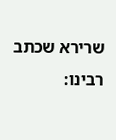שרירא שכתב רבינו: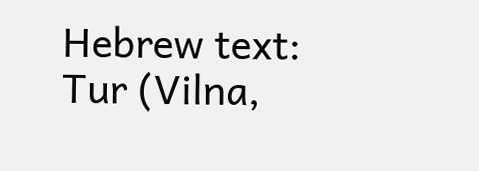Hebrew text: Tur (Vilna,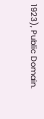1923), Public Domain.